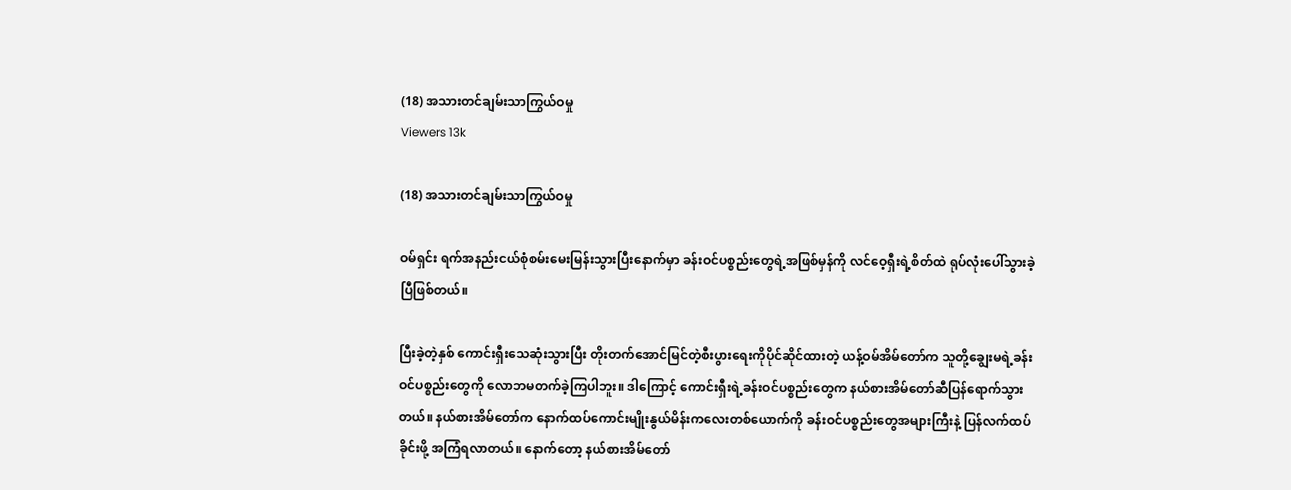(18) အသားတင်ချမ်းသာကြွယ်ဝမှု
Viewers 13k

(18) အသားတင်ချမ်းသာကြွယ်ဝမှု

ဝမ်ရှင်း ရက်အနည်းငယ်စုံစမ်းမေးမြန်းသွားပြီးနောက်မှာ ခန်းဝင်ပစ္စည်းတွေရဲ့အဖြစ်မှန်ကို လင်ဝေ့ရှီးရဲ့စိတ်ထဲ ရုပ်လုံးပေါ်သွားခဲ့ပြီဖြစ်တယ်။

ပြီးခဲ့တဲ့နှစ် ကောင်းရှီးသေဆုံးသွားပြီး တိုးတက်အောင်မြင်တဲ့စီးပွားရေးကိုပိုင်ဆိုင်ထားတဲ့ ယန့်ဝမ်အိမ်တော်က သူတို့ချွေးမရဲ့ခန်းဝင်ပစ္စည်းတွေကို လောဘမတက်ခဲ့ကြပါဘူး။ ဒါကြောင့် ကောင်းရှီးရဲ့ခန်းဝင်ပစ္စည်းတွေက နယ်စားအိမ်တော်ဆီပြန်ရောက်သွားတယ်။ နယ်စားအိမ်တော်က နောက်ထပ်ကောင်းမျိုးနွယ်မိန်းကလေးတစ်ယောက်ကို ခန်းဝင်ပစ္စည်းတွေအများကြီးနဲ့ ပြန်လက်ထပ်ခိုင်းဖို့ အကြံရလာတယ်။ နောက်တော့ နယ်စားအိမ်တော်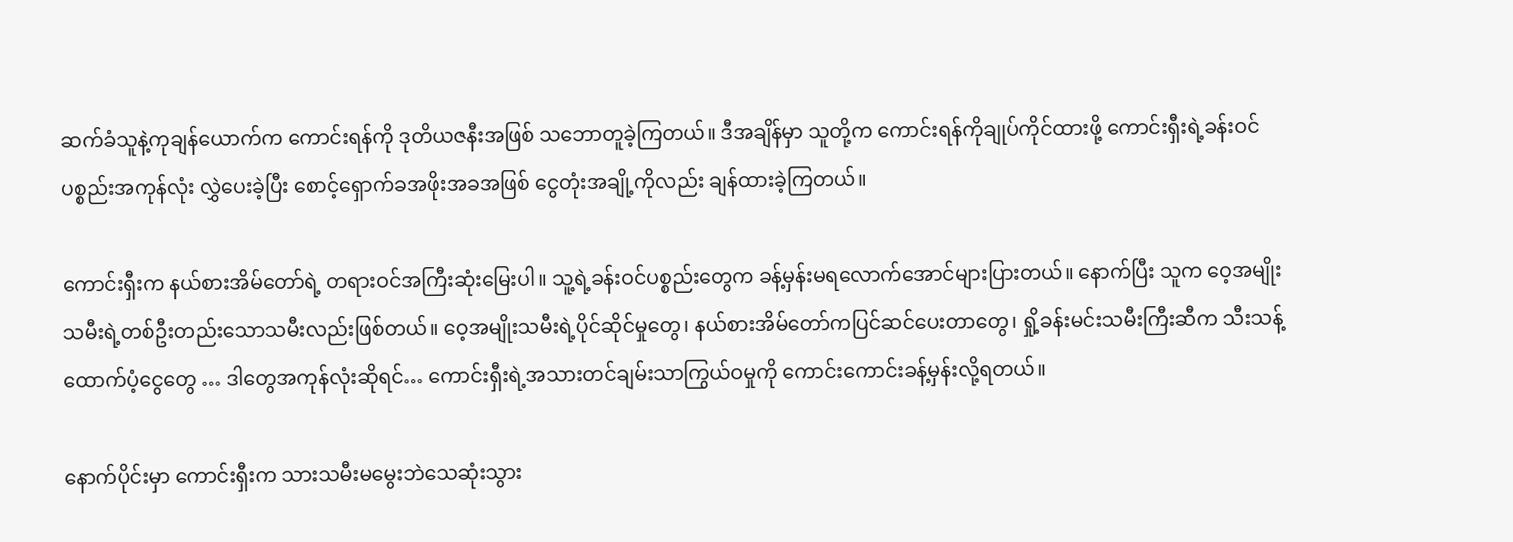ဆက်ခံသူနဲ့ကုချန်ယောက်က ကောင်းရန်ကို ဒုတိယဇနီးအဖြစ် သဘောတူခဲ့ကြတယ်။ ဒီအချိန်မှာ သူတို့က ကောင်းရန်ကိုချုပ်ကိုင်ထားဖို့ ကောင်းရှီးရဲ့ခန်းဝင်ပစ္စည်းအကုန်လုံး လွှဲပေးခဲ့ပြီး စောင့်ရှောက်ခအဖိုးအခအဖြစ် ငွေတုံးအချို့ကိုလည်း ချန်ထားခဲ့ကြတယ်။

ကောင်းရှီးက နယ်စားအိမ်တော်ရဲ့ တရားဝင်အကြီးဆုံးမြေးပါ။ သူ့ရဲ့ခန်းဝင်ပစ္စည်းတွေက ခန့်မှန်းမရလောက်အောင်များပြားတယ်။ နောက်ပြီး သူက ဝေ့အမျိုးသမီးရဲ့တစ်ဦးတည်းသောသမီးလည်းဖြစ်တယ်။ ဝေ့အမျိုးသမီးရဲ့ပိုင်ဆိုင်မှုတွေ၊ နယ်စားအိမ်တော်ကပြင်ဆင်ပေးတာတွေ၊ ရှို့ခန်းမင်းသမီးကြီးဆီက သီးသန့်ထောက်ပံ့ငွေတွေ … ဒါတွေအကုန်လုံးဆိုရင်… ကောင်းရှီးရဲ့အသားတင်ချမ်းသာကြွယ်ဝမှုကို ကောင်းကောင်းခန့်မှန်းလို့ရတယ်။

နောက်ပိုင်းမှာ ကောင်းရှီးက သားသမီးမမွေးဘဲသေဆုံးသွား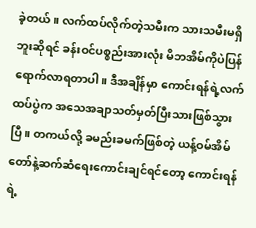ခဲ့တယ်။ လက်ထပ်လိုက်တဲ့သမီးက သားသမီးမရှိဘူးဆိုရင် ခန်းဝင်ပစ္စည်းအားလုံး မိဘအိမ်ကိုပဲပြန်ရောက်လာရတာပါ။ ဒီအချိန်မှာ ကောင်းရန်ရဲ့လက်ထပ်ပွဲက အသေအချာသတ်မှတ်ပြီးသားဖြစ်သွားပြီ။ တကယ်လို့ ခမည်းခမက်ဖြစ်တဲ့ ယန့်ဝမ်အိမ်တော်နဲ့ဆက်ဆံရေးကောင်းချင်ရင်တော့ ကောင်းရန်ရဲ့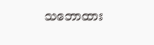သဘောထား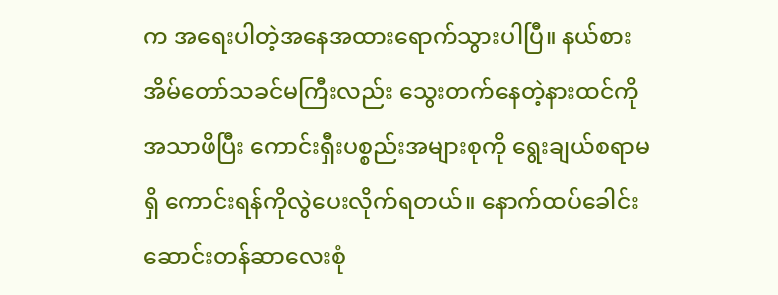က အရေးပါတဲ့အနေအထားရောက်သွားပါပြီ။ နယ်စားအိမ်တော်သခင်မကြီးလည်း သွေးတက်နေတဲ့နားထင်ကိုအသာဖိပြီး ကောင်းရှီးပစ္စည်းအများစုကို ရွေးချယ်စရာမရှိ ကောင်းရန်ကိုလွဲပေးလိုက်ရတယ်။ နောက်ထပ်ခေါင်းဆောင်းတန်ဆာလေးစုံ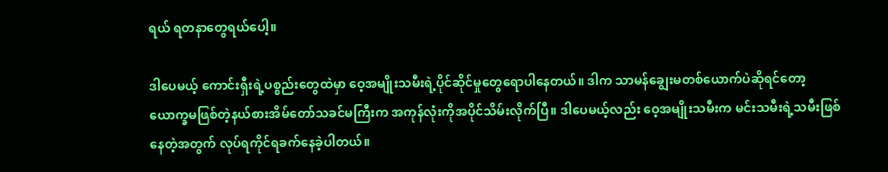ရယ် ရတနာတွေရယ်ပေါ့။

ဒါပေမယ့် ကောင်းရှီးရဲ့ပစ္စည်းတွေထဲမှာ ဝေ့အမျိုးသမီးရဲ့ပိုင်ဆိုင်မှုတွေရောပါနေတယ်။ ဒါက သာမန်ချွေးမတစ်ယောက်ပဲဆိုရင်တော့ ယောက္ခမဖြစ်တဲ့နယ်စားအိမ်တော်သခင်မကြီးက အကုန်လုံးကိုအပိုင်သိမ်းလိုက်ပြီ။ ဒါပေမယ့်လည်း ဝေ့အမျိုးသမီးက မင်းသမီးရဲ့သမီးဖြစ်နေတဲ့အတွက် လုပ်ရကိုင်ရခက်နေခဲ့ပါတယ်။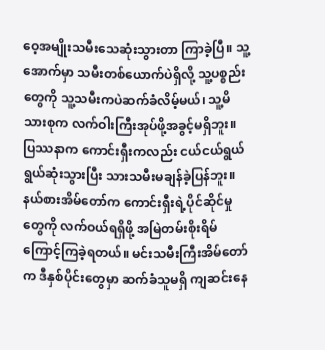ဝေ့အမျိုးသမီးသေဆုံးသွားတာ ကြာခဲ့ပြီ။ သူ့အောက်မှာ သမီးတစ်ယောက်ပဲရှိလို့ သူ့ပစ္စည်းတွေကို သူ့သမီးကပဲဆက်ခံလိမ့်မယ်၊ သူ့မိသားစုက လက်ဝါးကြီးအုပ်ဖို့အခွင့်မရှိဘူး။ ပြဿနာက ကောင်းရှီးကလည်း ငယ်ငယ်ရွယ်ရွယ်ဆုံးသွားပြီး သားသမီးမချန်ခဲ့ပြန်ဘူး။ နယ်စားအိမ်တော်က ကောင်းရှီးရဲ့ပိုင်ဆိုင်မှုတွေကို လက်ဝယ်ရရှိဖို့ အမြဲတမ်းစိုးရိမ်ကြောင့်ကြခဲ့ရတယ်။ မင်းသမီးကြီးအိမ်တော်က ဒီနှစ်ပိုင်းတွေမှာ ဆက်ခံသူမရှိ ကျဆင်းနေ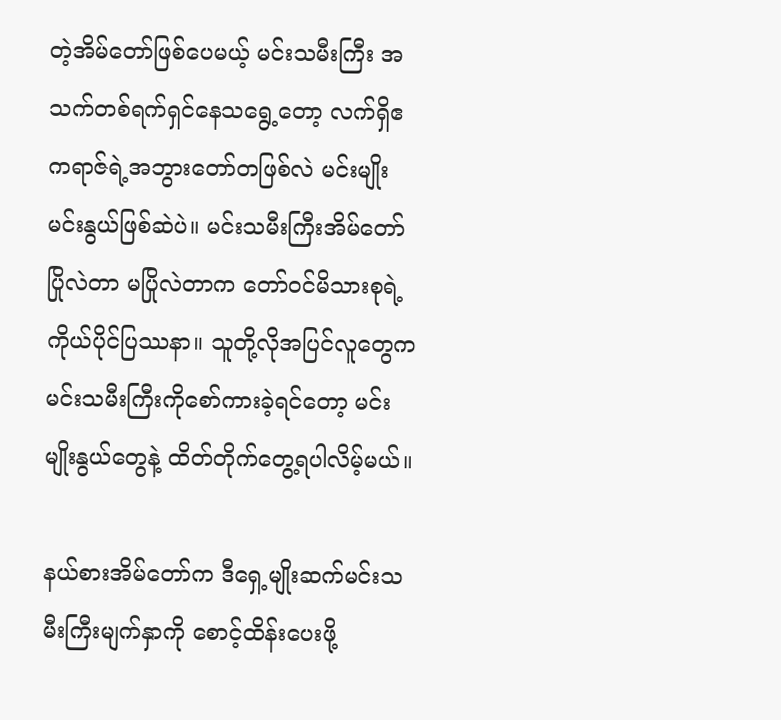တဲ့အိမ်တော်ဖြစ်ပေမယ့် မင်းသမီးကြီး အသက်တစ်ရက်ရှင်နေသရွေ့တော့ လက်ရှိဧကရာဇ်ရဲ့အဘွားတော်တဖြစ်လဲ မင်းမျိုးမင်းနွယ်ဖြစ်ဆဲပဲ။ မင်းသမီးကြီးအိမ်တော် ပြိုလဲတာ မပြိုလဲတာက တော်ဝင်မိသားစုရဲ့ကိုယ်ပိုင်ပြဿနာ။ သူတို့လိုအပြင်လူတွေက မင်းသမီးကြီးကိုစော်ကားခဲ့ရင်တော့ မင်းမျိုးနွယ်တွေနဲ့ ထိတ်တိုက်တွေ့ရပါလိမ့်မယ်။

နယ်စားအိမ်တော်က ဒီရှေ့မျိုးဆက်မင်းသမီးကြီးမျက်နှာကို စောင့်ထိန်းပေးဖို့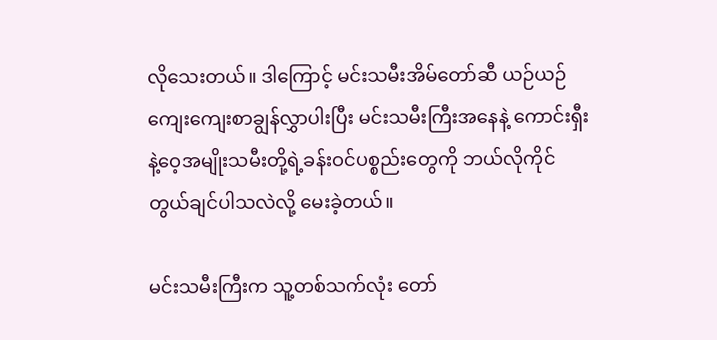လိုသေးတယ်။ ဒါကြောင့် မင်းသမီးအိမ်တော်ဆီ ယဉ်ယဉ်ကျေးကျေးစာချွန်လွှာပါးပြီး မင်းသမီးကြီးအနေနဲ့ ကောင်းရှီးနဲ့ဝေ့အမျိုးသမီးတို့ရဲ့ခန်းဝင်ပစ္စည်းတွေကို ဘယ်လိုကိုင်တွယ်ချင်ပါသလဲလို့ မေးခဲ့တယ်။

မင်းသမီးကြီးက သူ့တစ်သက်လုံး တော်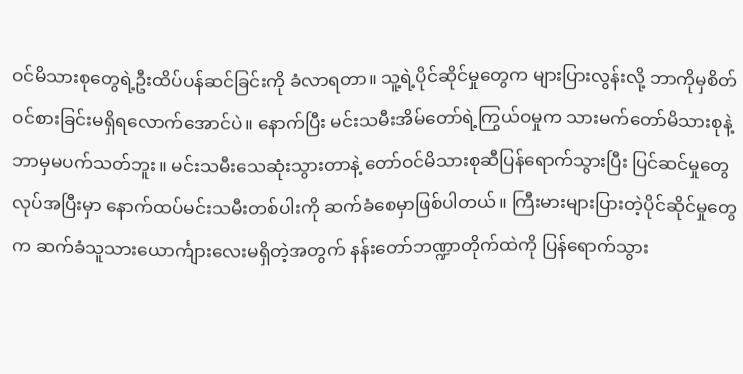ဝင်မိသားစုတွေရဲ့ဦးထိပ်ပန်ဆင်ခြင်းကို ခံလာရတာ။ သူ့ရဲ့ပိုင်ဆိုင်မှုတွေက များပြားလွန်းလို့ ဘာကိုမှစိတ်ဝင်စားခြင်းမရှိရလောက်အောင်ပဲ။ နောက်ပြီး မင်းသမီးအိမ်တော်ရဲ့ကြွယ်ဝမှုက သားမက်တော်မိသားစုနဲ့ ဘာမှမပက်သတ်ဘူး။ မင်းသမီးသေဆုံးသွားတာနဲ့ တော်ဝင်မိသားစုဆီပြန်ရောက်သွားပြီး ပြင်ဆင်မှုတွေလုပ်အပြီးမှာ နောက်ထပ်မင်းသမီးတစ်ပါးကို ဆက်ခံစေမှာဖြစ်ပါတယ်။ ကြီးမားများပြားတဲ့ပိုင်ဆိုင်မှုတွေက ဆက်ခံသူသားယောင်္ကျားလေးမရှိတဲ့အတွက် နန်းတော်ဘဏ္ဍာတိုက်ထဲကို ပြန်ရောက်သွား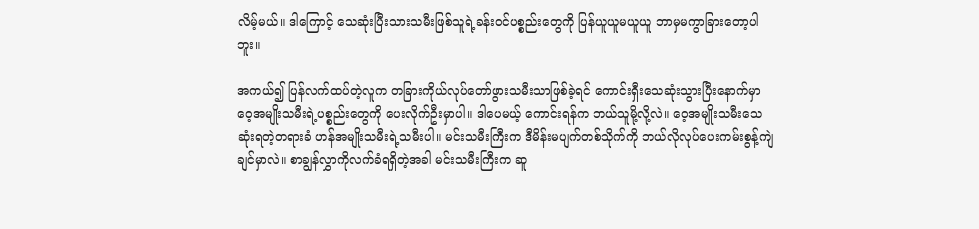လိမ့်မယ်။ ဒါကြောင့် သေဆုံးပြီးသားသမီးဖြစ်သူရဲ့ခန်းဝင်ပစ္စည်းတွေကို ပြန်ယူယူမယူယူ ဘာမှမကွာခြားတော့ပါဘူး။

အကယ်၍ ပြန်လက်ထပ်တဲ့လူက တခြားကိုယ်လုပ်တော်ဖွားသမီးသာဖြစ်ခဲ့ရင် ကောင်းရှီးသေဆုံးသွားပြီးနောက်မှာ ဝေ့အမျိုးသမီးရဲ့ပစ္စည်းတွေကို ပေးလိုက်ဦးမှာပါ။ ဒါပေမယ့် ကောင်းရန်က ဘယ်သူမို့လို့လဲ။ ဝေ့အမျိုးသမီးသေဆုံးရတဲ့တရားခံ ဟန်အမျိုးသမီးရဲ့သမီးပါ။ မင်းသမီးကြီးက ဒီမိန်းမပျက်တစ်သိုက်ကို ဘယ်လိုလုပ်ပေးကမ်းစွန့်ကျဲချင်မှာလဲ။ စာချွန်လွှာကိုလက်ခံရရှိတဲ့အခါ မင်းသမီးကြီးက ဆူ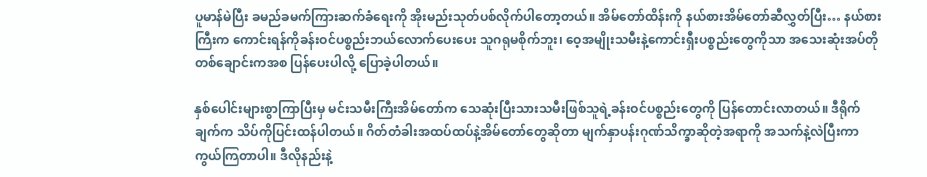ပူမာန်မဲပြီး ခမည်ခမက်ကြားဆက်ခံရေးကို အိုးမည်းသုတ်ပစ်လိုက်ပါတော့တယ်။ အိမ်တော်ထိန်းကို နယ်စားအိမ်တော်ဆီလွှတ်ပြီး… နယ်စားကြီးက ကောင်းရန်ကိုခန်းဝင်ပစ္စည်းဘယ်လောက်ပေးပေး သူဂရုမစိုက်ဘူး၊ ဝေ့အမျိုးသမီးနဲ့ကောင်းရှီးပစ္စည်းတွေကိုသာ အသေးဆုံးအပ်တိုတစ်ချောင်းကအစ ပြန်ပေးပါလို့ ပြောခဲ့ပါတယ်။

နှစ်ပေါင်းများစွာကြာပြီးမှ မင်းသမီးကြီးအိမ်တော်က သေဆုံးပြီးသားသမီးဖြစ်သူရဲ့ခန်းဝင်ပစ္စည်းတွေကို ပြန်တောင်းလာတယ်။ ဒီရိုက်ချက်က သိပ်ကိုပြင်းထန်ပါတယ်။ ဂိတ်တံခါးအထပ်ထပ်နဲ့အိမ်တော်တွေဆိုတာ မျက်နှာပန်းဂုဏ်သိက္ခာဆိုတဲ့အရာကို အသက်နဲ့လဲပြီးကာကွယ်ကြတာပါ။ ဒီလိုနည်းနဲ့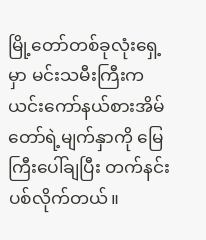မြို့တော်တစ်ခုလုံးရှေ့မှာ မင်းသမီးကြီးက ယင်းကော်နယ်စားအိမ်တော်ရဲ့မျက်နှာကို မြေကြီးပေါ်ချပြီး တက်နင်းပစ်လိုက်တယ်။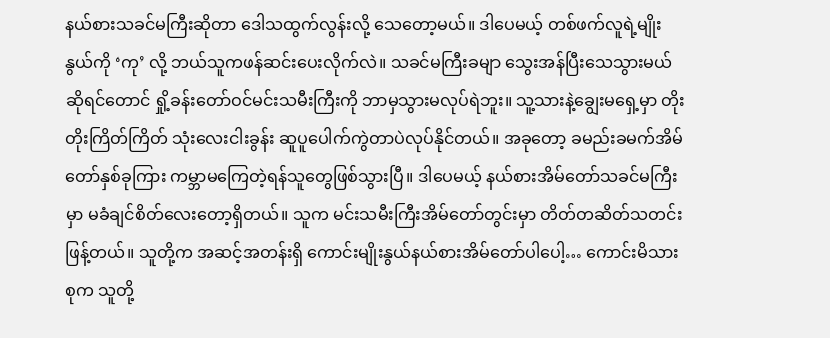နယ်စားသခင်မကြီးဆိုတာ ဒေါသထွက်လွန်းလို့ သေတော့မယ်။ ဒါပေမယ့် တစ်ဖက်လူရဲ့မျိုးနွယ်ကို ‘ကု’ လို့ ဘယ်သူကဖန်ဆင်းပေးလိုက်လဲ။ သခင်မကြီးခမျာ သွေးအန်ပြီးသေသွားမယ်ဆိုရင်တောင် ရှို့ခန်းတော်ဝင်မင်းသမီးကြီးကို ဘာမှသွားမလုပ်ရဲဘူး။ သူ့သားနဲ့ချွေးမရှေ့မှာ တိုးတိုးကြိတ်ကြိတ် သုံးလေးငါးခွန်း ဆူပူပေါက်ကွဲတာပဲလုပ်နိုင်တယ်။ အခုတော့ ခမည်းခမက်အိမ်တော်နှစ်ခုကြား ကမ္ဘာမကြေတဲ့ရန်သူတွေဖြစ်သွားပြီ။ ဒါပေမယ့် နယ်စားအိမ်တော်သခင်မကြီးမှာ မခံချင်စိတ်လေးတော့ရှိတယ်။ သူက မင်းသမီးကြီးအိမ်တော်တွင်းမှာ တိတ်တဆိတ်သတင်းဖြန့်တယ်။ သူတို့က အဆင့်အတန်းရှိ ကောင်းမျိုးနွယ်နယ်စားအိမ်တော်ပါပေါ့… ကောင်းမိသားစုက သူတို့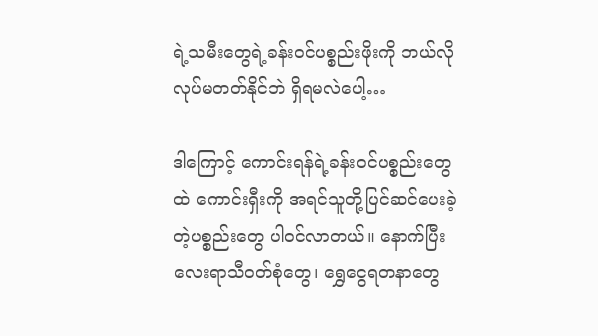ရဲ့သမီးတွေရဲ့ခန်းဝင်ပစ္စည်းဖိုးကို ဘယ်လိုလုပ်မတတ်နိုင်ဘဲ ရှိရမလဲပေါ့…

ဒါကြောင့် ကောင်းရန်ရဲ့ခန်းဝင်ပစ္စည်းတွေထဲ ကောင်းရှီးကို အရင်သူတို့ပြင်ဆင်ပေးခဲ့တဲ့ပစ္စည်းတွေ ပါဝင်လာတယ်။ နောက်ပြီး လေးရာသီဝတ်စုံတွေ၊ ရွှေငွေရတနာတွေ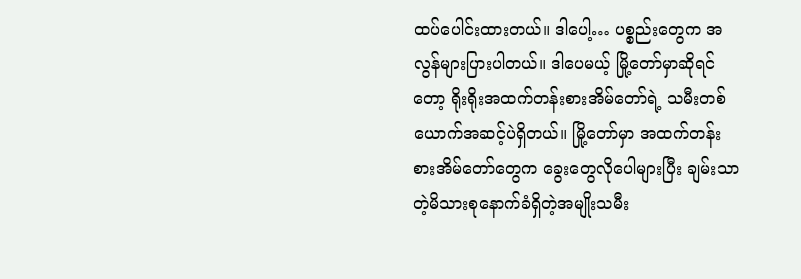ထပ်ပေါင်းထားတယ်။ ဒါပေါ့… ပစ္စည်းတွေက အလွန်များပြားပါတယ်။ ဒါပေမယ့် မြို့တော်မှာဆိုရင်တော့ ရိုးရိုးအထက်တန်းစားအိမ်တော်ရဲ့ သမီးတစ်ယောက်အဆင့်ပဲရှိတယ်။ မြို့တော်မှာ အထက်တန်းစားအိမ်တော်တွေက ခွေးတွေလိုပေါများပြီး ချမ်းသာတဲ့မိသားစုနောက်ခံရှိတဲ့အမျိုးသမီး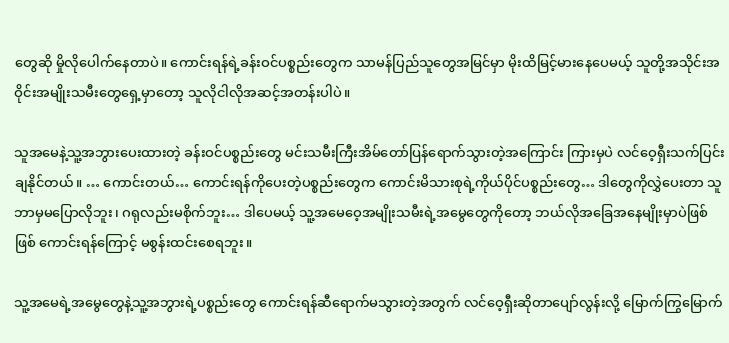တွေဆို မှိုလိုပေါက်နေတာပဲ။ ကောင်းရန်ရဲ့ခန်းဝင်ပစ္စည်းတွေက သာမန်ပြည်သူတွေအမြင်မှာ မိုးထိမြင့်မားနေပေမယ့် သူတို့အသိုင်းအဝိုင်းအမျိုးသမီးတွေရှေ့မှာတော့ သူလိုငါလိုအဆင့်အတန်းပါပဲ။

သူအမေနဲ့သူ့အဘွားပေးထားတဲ့ ခန်းဝင်ပစ္စည်းတွေ မင်းသမီးကြီးအိမ်တော်ပြန်ရောက်သွားတဲ့အကြောင်း ကြားမှပဲ လင်ဝေ့ရှီးသက်ပြင်းချနိုင်တယ်။ … ကောင်းတယ်… ကောင်းရန်ကိုပေးတဲ့ပစ္စည်းတွေက ကောင်းမိသားစုရဲ့ကိုယ်ပိုင်ပစ္စည်းတွေ… ဒါတွေကိုလွှဲပေးတာ သူဘာမှမပြောလိုဘူး၊ ဂရုလည်းမစိုက်ဘူး… ဒါပေမယ့် သူ့အမေဝေ့အမျိုးသမီးရဲ့အမွေတွေကိုတော့ ဘယ်လိုအခြေအနေမျိုးမှာပဲဖြစ်ဖြစ် ကောင်းရန်ကြောင့် မစွန်းထင်းစေရဘူး။

သူ့အမေရဲ့အမွေတွေနဲ့သူ့အဘွားရဲ့ပစ္စည်းတွေ ကောင်းရန်ဆီရောက်မသွားတဲ့အတွက် လင်ဝေ့ရှီးဆိုတာပျော်လွန်းလို့ မြောက်ကြွမြောက်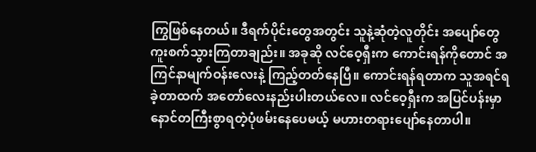ကြွဖြစ်နေတယ်။ ဒီရက်ပိုင်းတွေအတွင်း သူနဲ့ဆုံတဲ့လူတိုင်း အပျော်တွေကူးစက်သွားကြတာချည်း။ အခုဆို လင်ဝေ့ရှီးက ကောင်းရန်ကိုတောင် အကြင်နာမျက်ဝန်းလေးနဲ့ ကြည့်တတ်နေပြီ။ ကောင်းရန်ရတာက သူအရင်ရခဲ့တာထက် အတော်လေးနည်းပါးတယ်လေ။ လင်ဝေ့ရှီးက အပြင်ပန်းမှာ နောင်တကြီးစွာရတဲ့ပုံဖမ်းနေပေမယ့် မဟားတရားပျော်နေတာပါ။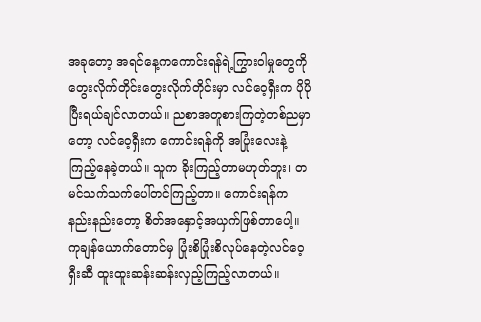အခုတော့ အရင်နေ့ကကောင်းရန်ရဲ့ကြွားဝါမှုတွေကို တွေးလိုက်တိုင်းတွေးလိုက်တိုင်းမှာ လင်ဝေ့ရှီးက ပိုပိုပြီးရယ်ချင်လာတယ်။ ညစာအတူစားကြတဲ့တစ်ညမှာတော့ လင်ဝေ့ရှီးက ကောင်းရန်ကို အပြုံးလေးနဲ့ကြည့်နေခဲ့တယ်။ သူက ခိုးကြည့်တာမဟုတ်ဘူး၊ တမင်သက်သက်ပေါ်တင်ကြည့်တာ။ ကောင်းရန်က နည်းနည်းတော့ စိတ်အနှောင့်အယှက်ဖြစ်တာပေါ့။ ကုချန်ယောက်တောင်မှ ပြုံးစိပြုံးစိလုပ်နေတဲ့လင်ဝေ့ရှီးဆီ ထူးထူးဆန်းဆန်းလှည့်ကြည့်လာတယ်။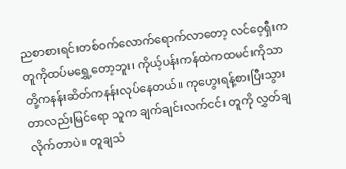ညစာစားရင်းတစ်ဝက်လောက်ရောက်လာတော့ လင်ဝေ့ရှီးက တူကိုထပ်မရွှေ့တော့ဘူး၊ ကိုယ့်ပန်းကန်ထဲကထမင်းကိုသာ တို့ကနန်းဆိတ်ကနန်းလုပ်နေတယ်။ ကုဟွေးရန့်စားပြီးသွားတာလည်းမြင်ရော သူက ချက်ချင်းလက်ငင်း တူကို လွှတ်ချလိုက်တာပဲ။ တူချသံ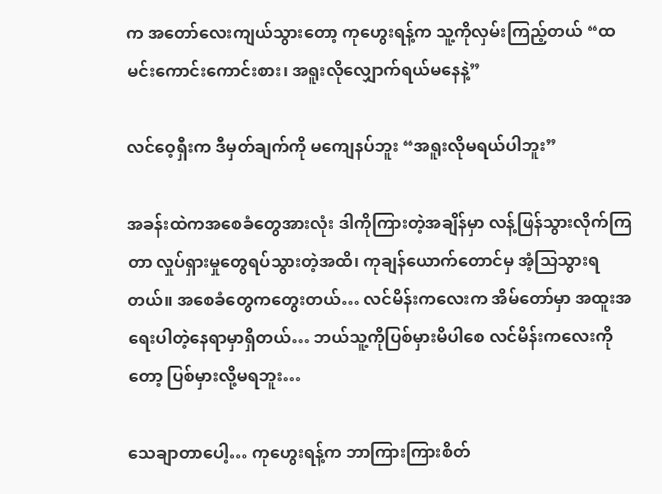က အတော်လေးကျယ်သွားတော့ ကုဟွေးရန့်က သူ့ကိုလှမ်းကြည့်တယ် “ထမင်းကောင်းကောင်းစား၊ အရူးလိုလျှောက်ရယ်မနေနဲ့”

လင်ဝေ့ရှီးက ဒီမှတ်ချက်ကို မကျေနပ်ဘူး “အရူးလိုမရယ်ပါဘူး”

အခန်းထဲကအစေခံတွေအားလုံး ဒါကိုကြားတဲ့အချိန်မှာ လန့်ဖြန်သွားလိုက်ကြတာ လှုပ်ရှားမှုတွေရပ်သွားတဲ့အထိ၊ ကုချန်ယောက်တောင်မှ အံ့သြသွားရတယ်။ အစေခံတွေကတွေးတယ်… လင်မိန်းကလေးက အိမ်တော်မှာ အထူးအရေးပါတဲ့နေရာမှာရှိတယ်… ဘယ်သူ့ကိုပြစ်မှားမိပါစေ လင်မိန်းကလေးကိုတော့ ပြစ်မှားလို့မရဘူး…

သေချာတာပေါ့… ကုဟွေးရန့်က ဘာကြားကြားစိတ်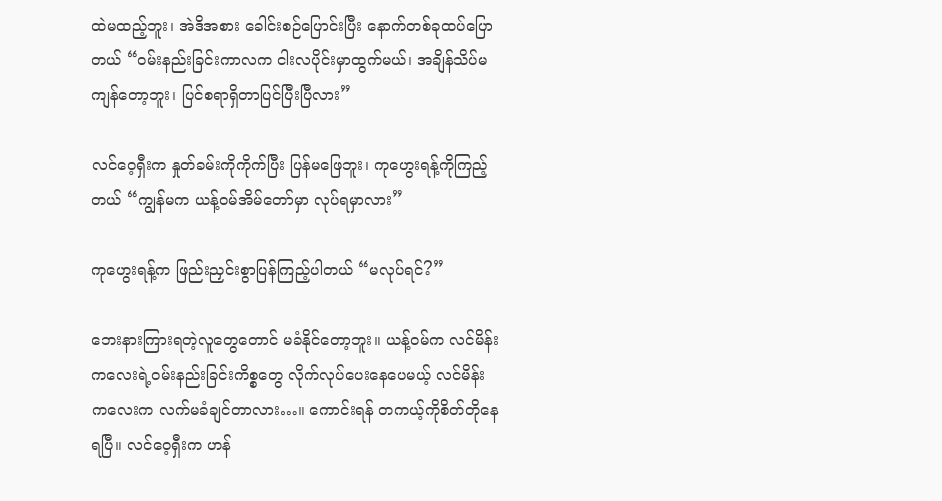ထဲမထည့်ဘူး၊ အဲဒိအစား ခေါင်းစဉ်ပြောင်းပြီး နောက်တစ်ခုထပ်ပြောတယ် “ဝမ်းနည်းခြင်းကာလက ငါးလပိုင်းမှာထွက်မယ်၊ အချိန်သိပ်မကျန်တော့ဘူး၊ ပြင်စရာရှိတာပြင်ပြီးပြီလား”

လင်ဝေ့ရှီးက နှုတ်ခမ်းကိုကိုက်ပြီး ပြန်မဖြေဘူး၊ ကုဟွေးရန့်ကိုကြည့်တယ် “ကျွန်မက ယန့်ဝမ်အိမ်တော်မှာ လုပ်ရမှာလား”

ကုဟွေးရန့်က ဖြည်းညှင်းစွာပြန်ကြည့်ပါတယ် “မလုပ်ရင်?”

ဘေးနားကြားရတဲ့လူတွေတောင် မခံနိုင်တော့ဘူး။ ယန့်ဝမ်က လင်မိန်းကလေးရဲ့ဝမ်းနည်းခြင်းကိစ္စတွေ လိုက်လုပ်ပေးနေပေမယ့် လင်မိန်းကလေးက လက်မခံချင်တာလား…။ ကောင်းရန် တကယ့်ကိုစိတ်တိုနေရပြီ။ လင်ဝေ့ရှီးက ဟန်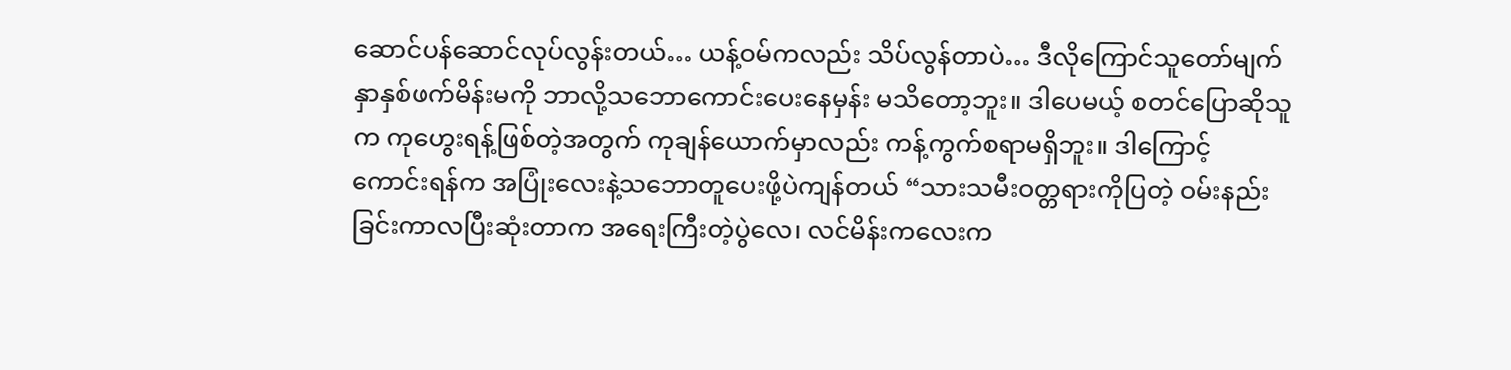ဆောင်ပန်ဆောင်လုပ်လွန်းတယ်… ယန့်ဝမ်ကလည်း သိပ်လွန်တာပဲ… ဒီလိုကြောင်သူတော်မျက်နှာနှစ်ဖက်မိန်းမကို ဘာလို့သဘောကောင်းပေးနေမှန်း မသိတော့ဘူး။ ဒါပေမယ့် စတင်ပြောဆိုသူက ကုဟွေးရန့်ဖြစ်တဲ့အတွက် ကုချန်ယောက်မှာလည်း ကန့်ကွက်စရာမရှိဘူး။ ဒါကြောင့် ကောင်းရန်က အပြုံးလေးနဲ့သဘောတူပေးဖို့ပဲကျန်တယ် “သားသမီးဝတ္တရားကိုပြတဲ့ ဝမ်းနည်းခြင်းကာလပြီးဆုံးတာက အရေးကြီးတဲ့ပွဲလေ၊ လင်မိန်းကလေးက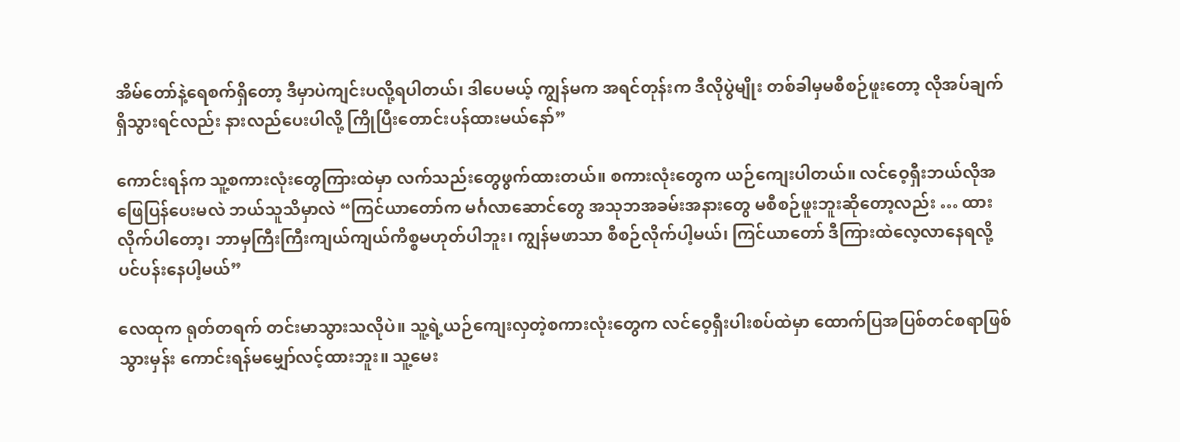အိမ်တော်နဲ့ရေစက်ရှိတော့ ဒီမှာပဲကျင်းပလို့ရပါတယ်၊ ဒါပေမယ့် ကျွန်မက အရင်တုန်းက ဒီလိုပွဲမျိုး တစ်ခါမှမစီစဉ်ဖူးတော့ လိုအပ်ချက်ရှိသွားရင်လည်း နားလည်ပေးပါလို့ ကြိုပြီးတောင်းပန်ထားမယ်နော်”

ကောင်းရန်က သူ့စကားလုံးတွေကြားထဲမှာ လက်သည်းတွေဖွက်ထားတယ်။ စကားလုံးတွေက ယဉ်ကျေးပါတယ်။ လင်ဝေ့ရှီးဘယ်လိုအဖြေပြန်ပေးမလဲ ဘယ်သူသိမှာလဲ “ကြင်ယာတော်က မင်္ဂလာဆောင်တွေ အသုဘအခမ်းအနားတွေ မစီစဉ်ဖူးဘူးဆိုတော့လည်း … ထားလိုက်ပါတော့၊ ဘာမှကြီးကြီးကျယ်ကျယ်ကိစ္စမဟုတ်ပါဘူး၊ ကျွန်မဖာသာ စီစဉ်လိုက်ပါ့မယ်၊ ကြင်ယာတော် ဒီကြားထဲလေ့လာနေရလို့ ပင်ပန်းနေပါ့မယ်”

လေထုက ရုတ်တရက် တင်းမာသွားသလိုပဲ။ သူ့ရဲ့ယဉ်ကျေးလှတဲ့စကားလုံးတွေက လင်ဝေ့ရှီးပါးစပ်ထဲမှာ ထောက်ပြအပြစ်တင်စရာဖြစ်သွားမှန်း ကောင်းရန်မမျှော်လင့်ထားဘူး။ သူ့မေး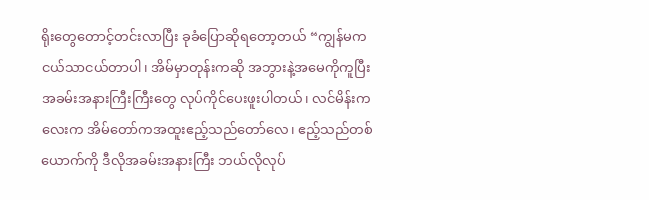ရိုးတွေတောင့်တင်းလာပြီး ခုခံပြောဆိုရတော့တယ် “ကျွန်မက ငယ်သာငယ်တာပါ၊ အိမ်မှာတုန်းကဆို အဘွားနဲ့အမေကိုကူပြီး အခမ်းအနားကြီးကြီးတွေ လုပ်ကိုင်ပေးဖူးပါတယ်၊ လင်မိန်းကလေးက အိမ်တော်ကအထူးဧည့်သည်တော်လေ၊ ဧည့်သည်တစ်ယောက်ကို ဒီလိုအခမ်းအနားကြီး ဘယ်လိုလုပ်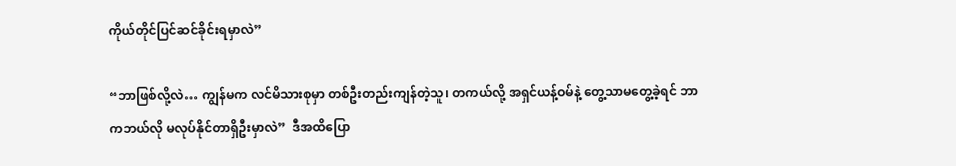ကိုယ်တိုင်ပြင်ဆင်ခိုင်းရမှာလဲ”

“ဘာဖြစ်လို့လဲ… ကျွန်မက လင်မိသားစုမှာ တစ်ဦးတည်းကျန်တဲ့သူ၊ တကယ်လို့ အရှင်ယန့်ဝမ်နဲ့ တွေ့သာမတွေ့ခဲ့ရင် ဘာကဘယ်လို မလုပ်နိုင်တာရှိဦးမှာလဲ”  ဒီအထိပြော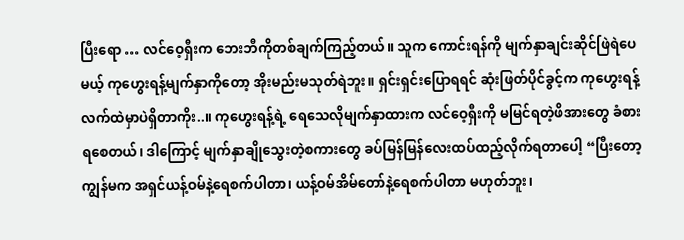ပြီးရော … လင်ဝေ့ရှီးက ဘေးဘီကိုတစ်ချက်ကြည့်တယ်။ သူက ကောင်းရန်ကို မျက်နှာချင်းဆိုင်ဖြဲရဲပေမယ့် ကုဟွေးရန့်မျက်နှာကိုတော့ အိုးမည်းမသုတ်ရဲဘူး။ ရှင်းရှင်းပြောရရင် ဆုံးဖြတ်ပိုင်ခွင့်က ကုဟွေးရန့်လက်ထဲမှာပဲရှိတာကိုး..။ ကုဟွေးရန့်ရဲ့ ရေသေလိုမျက်နှာထားက လင်ဝေ့ရှီးကို မမြင်ရတဲ့ဖိအားတွေ ခံစားရစေတယ်၊ ဒါကြောင့် မျက်နှာချိုသွေးတဲ့စကားတွေ ခပ်မြန်မြန်လေးထပ်ထည့်လိုက်ရတာပေါ့ “ပြီးတော့ ကျွန်မက အရှင်ယန့်ဝမ်နဲ့ရေစက်ပါတာ၊ ယန့်ဝမ်အိမ်တော်နဲ့ရေစက်ပါတာ မဟုတ်ဘူး၊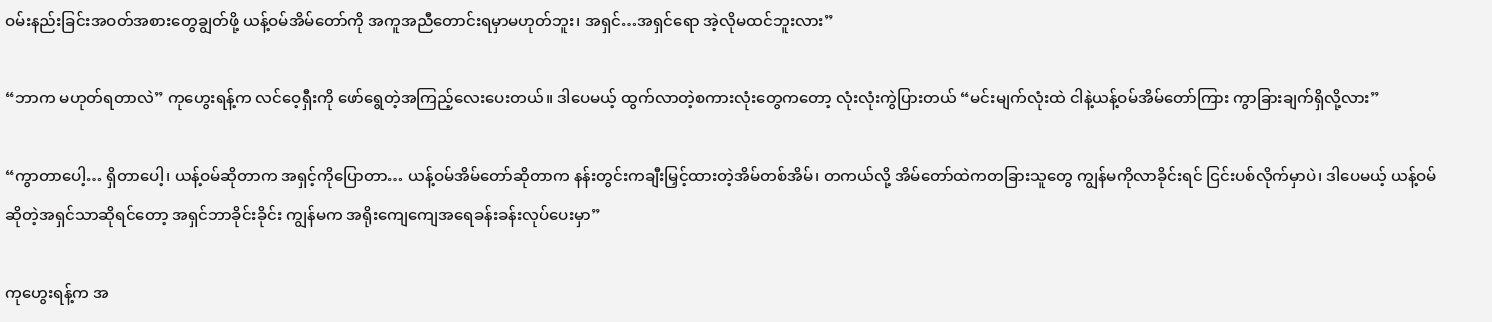ဝမ်းနည်းခြင်းအဝတ်အစားတွေချွတ်ဖို့ ယန့်ဝမ်အိမ်တော်ကို အကူအညီတောင်းရမှာမဟုတ်ဘူး၊ အရှင်…အရှင်ရော အဲ့လိုမထင်ဘူးလား”

“ဘာက မဟုတ်ရတာလဲ” ကုဟွေးရန့်က လင်ဝေ့ရှီးကို ဖော်ရွေတဲ့အကြည့်လေးပေးတယ်။ ဒါပေမယ့် ထွက်လာတဲ့စကားလုံးတွေကတော့ လုံးလုံးကွဲပြားတယ် “မင်းမျက်လုံးထဲ ငါနဲ့ယန့်ဝမ်အိမ်တော်ကြား ကွာခြားချက်ရှိလို့လား”

“ကွာတာပေါ့… ရှိတာပေါ့၊ ယန့်ဝမ်ဆိုတာက အရှင့်ကိုပြောတာ… ယန့်ဝမ်အိမ်တော်ဆိုတာက နန်းတွင်းကချီးမြှင့်ထားတဲ့အိမ်တစ်အိမ်၊ တကယ်လို့ အိမ်တော်ထဲကတခြားသူတွေ ကျွန်မကိုလာခိုင်းရင် ငြင်းပစ်လိုက်မှာပဲ၊ ဒါပေမယ့် ယန့်ဝမ်ဆိုတဲ့အရှင်သာဆိုရင်တော့ အရှင်ဘာခိုင်းခိုင်း ကျွန်မက အရိုးကျေကျေအရေခန်းခန်းလုပ်ပေးမှာ”

ကုဟွေးရန့်က အ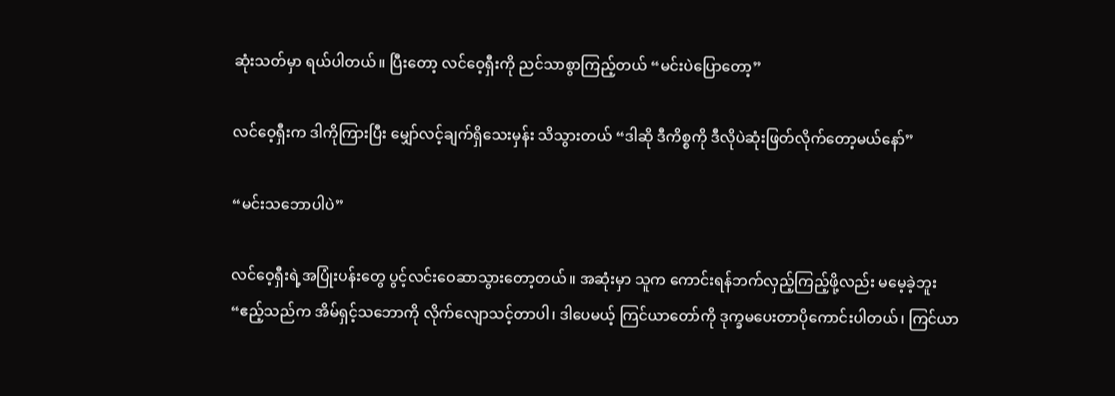ဆုံးသတ်မှာ ရယ်ပါတယ်။ ပြီးတော့ လင်ဝေ့ရှီးကို ညင်သာစွာကြည့်တယ် “မင်းပဲပြောတော့”

လင်ဝေ့ရှီးက ဒါကိုကြားပြီး မျှော်လင့်ချက်ရှိသေးမှန်း သိသွားတယ် “ဒါဆို ဒီကိစ္စကို ဒီလိုပဲဆုံးဖြတ်လိုက်တော့မယ်နော်”

“မင်းသဘောပါပဲ”

လင်ဝေ့ရှီးရဲ့အပြုံးပန်းတွေ ပွင့်လင်းဝေဆာသွားတော့တယ်။ အဆုံးမှာ သူက ကောင်းရန်ဘက်လှည့်ကြည့်ဖို့လည်း မမေ့ခဲ့ဘူး “ဧည့်သည်က အိမ်ရှင့်သဘောကို လိုက်လျောသင့်တာပါ၊ ဒါပေမယ့် ကြင်ယာတော်ကို ဒုက္ခမပေးတာပိုကောင်းပါတယ်၊ ကြင်ယာ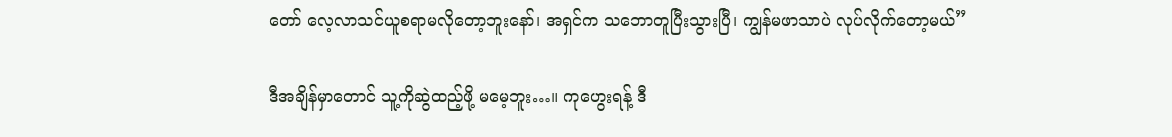တော် လေ့လာသင်ယူစရာမလိုတော့ဘူးနော်၊ အရှင်က သဘောတူပြီးသွားပြီ၊ ကျွန်မဖာသာပဲ လုပ်လိုက်တော့မယ်”

ဒီအချိန်မှာတောင် သူ့ကိုဆွဲထည့်ဖို့ မမေ့ဘူး…။ ကုဟွေးရန့် ဒီ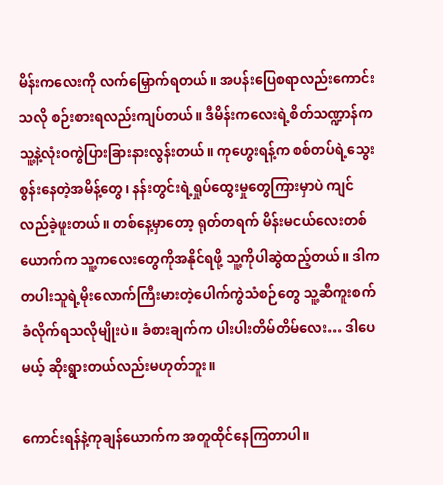မိန်းကလေးကို လက်မြှောက်ရတယ်။ အပန်းပြေစရာလည်းကောင်းသလို စဉ်းစားရလည်းကျပ်တယ်။ ဒီမိန်းကလေးရဲ့စိတ်သဏ္ဍာန်က သူ့နဲ့လုံးဝကွဲပြားခြားနားလွန်းတယ်။ ကုဟွေးရန့်က စစ်တပ်ရဲ့သွေးစွန်းနေတဲ့အမိန့်တွေ၊ နန်းတွင်းရဲ့ရှုပ်ထွေးမှုတွေကြားမှာပဲ ကျင်လည်ခဲ့ဖူးတယ်။ တစ်နေ့မှာတော့ ရုတ်တရက် မိန်းမငယ်လေးတစ်ယောက်က သူ့ကလေးတွေကိုအနိုင်ရဖို့ သူ့ကိုပါဆွဲထည့်တယ်။ ဒါက တပါးသူရဲ့မိုးလောက်ကြီးမားတဲ့ပေါက်ကွဲသံစဉ်တွေ သူ့ဆီကူးစက်ခံလိုက်ရသလိုမျိုးပဲ။ ခံစားချက်က ပါးပါးတိမ်တိမ်လေး… ဒါပေမယ့် ဆိုးရွားတယ်လည်းမဟုတ်ဘူး။

ကောင်းရန်နဲ့ကုချန်ယောက်က အတူထိုင်နေကြတာပါ။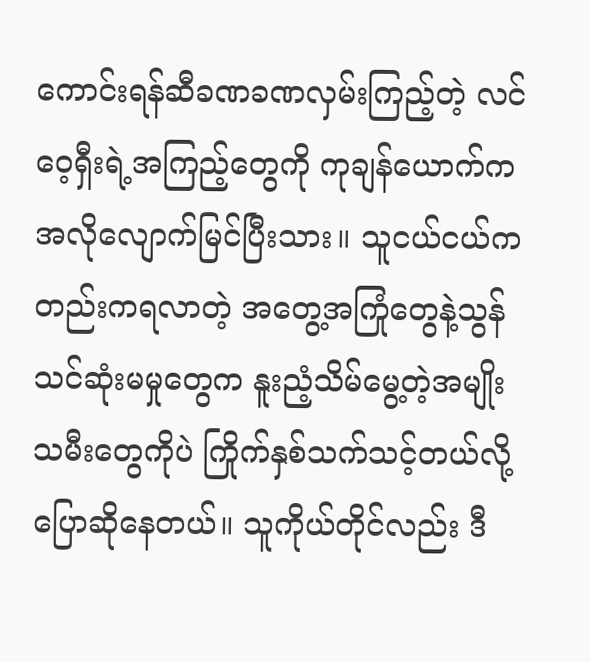ကောင်းရန်ဆီခဏခဏလှမ်းကြည့်တဲ့ လင်ဝေ့ရှီးရဲ့အကြည့်တွေကို ကုချန်ယောက်က အလိုလျောက်မြင်ပြီးသား။ သူငယ်ငယ်ကတည်းကရလာတဲ့ အတွေ့အကြုံတွေနဲ့သွန်သင်ဆုံးမမှုတွေက နူးညံ့သိမ်မွေ့တဲ့အမျိုးသမီးတွေကိုပဲ ကြိုက်နှစ်သက်သင့်တယ်လို့ ပြောဆိုနေတယ်။ သူကိုယ်တိုင်လည်း ဒီ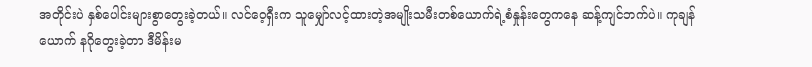အတိုင်းပဲ နှစ်ပေါင်းများစွာတွေးခဲ့တယ်။ လင်ဝေ့ရှီးက သူမျှော်လင့်ထားတဲ့အမျိုးသမီးတစ်ယောက်ရဲ့စံနှုန်းတွေကနေ ဆန့်ကျင်ဘက်ပဲ။ ကုချန်ယောက် နဂိုတွေးခဲ့တာ ဒီမိန်းမ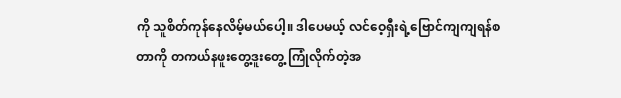ကို သူစိတ်ကုန်နေလိမ့်မယ်ပေါ့။ ဒါပေမယ့် လင်ဝေ့ရှီးရဲ့ဗြောင်ကျကျရန်စတာကို တကယ်နဖူးတွေ့ဒူးတွေ့ ကြုံလိုက်တဲ့အ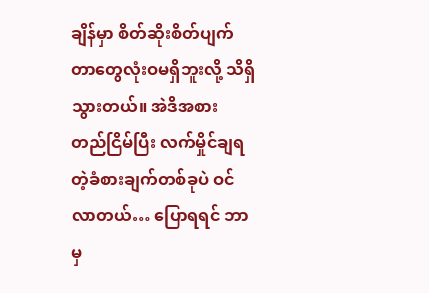ချိန်မှာ စိတ်ဆိုးစိတ်ပျက်တာတွေလုံးဝမရှိဘူးလို့ သိရှိသွားတယ်။ အဲဒိအစား တည်ငြိမ်ပြီး လက်မှိုင်ချရတဲ့ခံစားချက်တစ်ခုပဲ ဝင်လာတယ်… ပြောရရင် ဘာမှ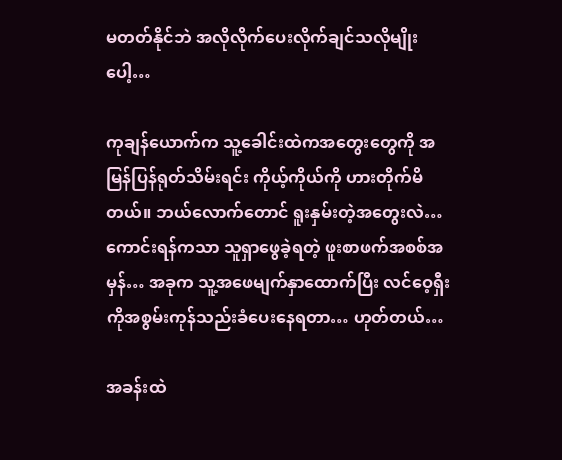မတတ်နိုင်ဘဲ အလိုလိုက်ပေးလိုက်ချင်သလိုမျိုးပေါ့…

ကုချန်ယောက်က သူ့ခေါင်းထဲကအတွေးတွေကို အမြန်ပြန်ရုတ်သိမ်းရင်း ကိုယ့်ကိုယ်ကို ဟားတိုက်မိတယ်။ ဘယ်လောက်တောင် ရူးနှမ်းတဲ့အတွေးလဲ… ကောင်းရန်ကသာ သူရှာဖွေခဲ့ရတဲ့ ဖူးစာဖက်အစစ်အမှန်… အခုက သူ့အဖေမျက်နှာထောက်ပြီး လင်ဝေ့ရှီးကိုအစွမ်းကုန်သည်းခံပေးနေရတာ… ဟုတ်တယ်…

အခန်းထဲ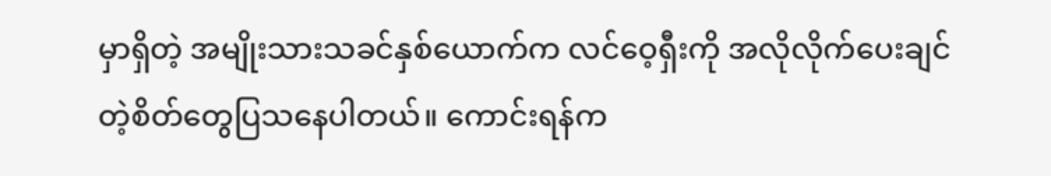မှာရှိတဲ့ အမျိုးသားသခင်နှစ်ယောက်က လင်ဝေ့ရှီးကို အလိုလိုက်ပေးချင်တဲ့စိတ်တွေပြသနေပါတယ်။ ကောင်းရန်က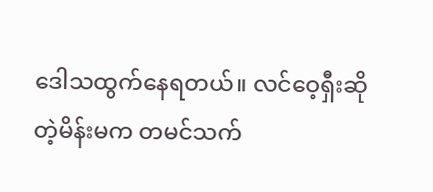ဒေါသထွက်နေရတယ်။ လင်ဝေ့ရှီးဆိုတဲ့မိန်းမက တမင်သက်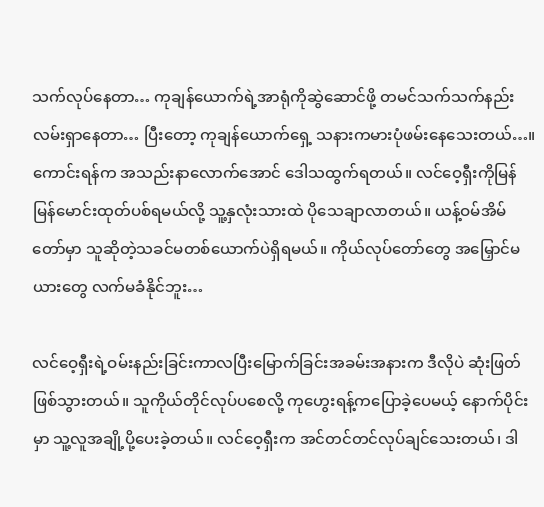သက်လုပ်နေတာ… ကုချန်ယောက်ရဲ့အာရုံကိုဆွဲဆောင်ဖို့ တမင်သက်သက်နည်းလမ်းရှာနေတာ… ပြီးတော့ ကုချန်ယောက်ရှေ့ သနားကမားပုံဖမ်းနေသေးတယ်…။ ကောင်းရန်က အသည်းနာလောက်အောင် ဒေါသထွက်ရတယ်။ လင်ဝေ့ရှီးကိုမြန်မြန်မောင်းထုတ်ပစ်ရမယ်လို့ သူ့နှလုံးသားထဲ ပိုသေချာလာတယ်။ ယန့်ဝမ်အိမ်တော်မှာ သူဆိုတဲ့သခင်မတစ်ယောက်ပဲရှိရမယ်။ ကိုယ်လုပ်တော်တွေ အမြှောင်မယားတွေ လက်မခံနိုင်ဘူး…

လင်ဝေ့ရှီးရဲ့ဝမ်းနည်းခြင်းကာလပြီးမြောက်ခြင်းအခမ်းအနားက ဒီလိုပဲ ဆုံးဖြတ်ဖြစ်သွားတယ်။ သူကိုယ်တိုင်လုပ်ပစေလို့ ကုဟွေးရန့်ကပြောခဲ့ပေမယ့် နောက်ပိုင်းမှာ သူ့လူအချို့ပို့ပေးခဲ့တယ်။ လင်ဝေ့ရှီးက အင်တင်တင်လုပ်ချင်သေးတယ်၊ ဒါ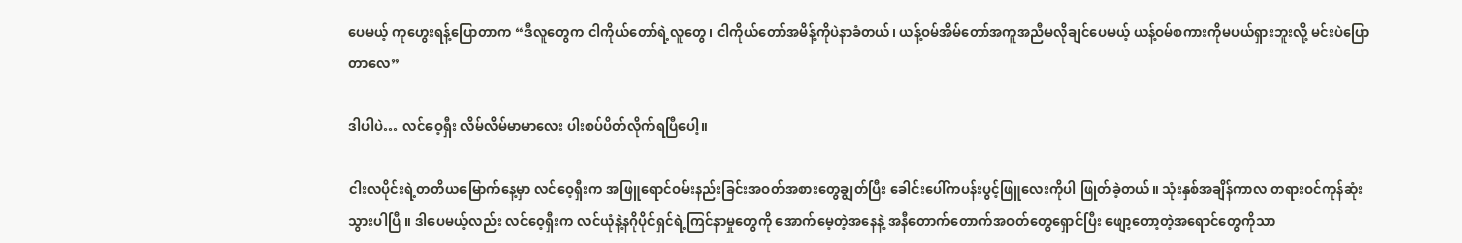ပေမယ့် ကုဟွေးရန့်ပြောတာက “ဒီလူတွေက ငါကိုယ်တော်ရဲ့လူတွေ၊ ငါကိုယ်တော်အမိန့်ကိုပဲနာခံတယ်၊ ယန့်ဝမ်အိမ်တော်အကူအညီမလိုချင်ပေမယ့် ယန့်ဝမ်စကားကိုမပယ်ရှားဘူးလို့ မင်းပဲပြောတာလေ”

ဒါပါပဲ… လင်ဝေ့ရှီး လိမ်လိမ်မာမာလေး ပါးစပ်ပိတ်လိုက်ရပြီပေါ့။

ငါးလပိုင်းရဲ့တတိယမြောက်နေ့မှာ လင်ဝေ့ရှီးက အဖြူရောင်ဝမ်းနည်းခြင်းအဝတ်အစားတွေချွတ်ပြီး ခေါင်းပေါ်ကပန်းပွင့်ဖြူလေးကိုပါ ဖြုတ်ခဲ့တယ်။ သုံးနှစ်အချိန်ကာလ တရားဝင်ကုန်ဆုံးသွားပါပြီ။ ဒါပေမယ့်လည်း လင်ဝေ့ရှီးက လင်ယုံနဲ့နဂိုပိုင်ရှင်ရဲ့ကြင်နာမှုတွေကို အောက်မေ့တဲ့အနေနဲ့ အနီတောက်တောက်အဝတ်တွေရှောင်ပြီး ဖျော့တော့တဲ့အရောင်တွေကိုသာ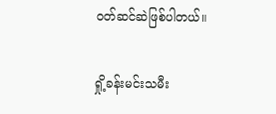ဝတ်ဆင်ဆဲဖြစ်ပါတယ်။

ရှို့ခန်းမင်းသမီး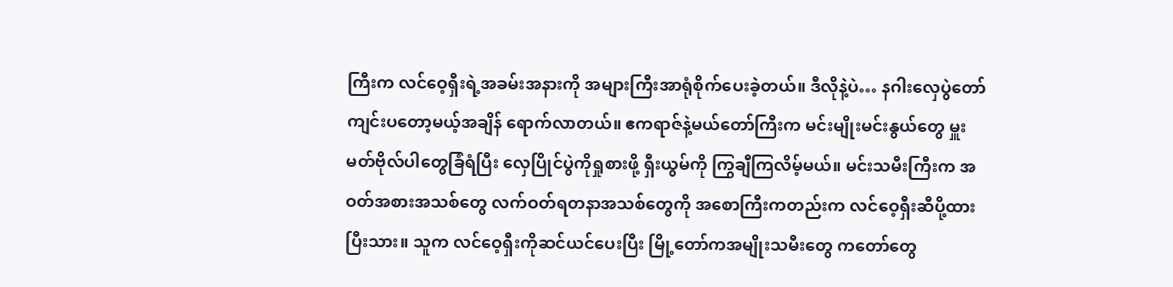ကြီးက လင်ဝေ့ရှီးရဲ့အခမ်းအနားကို အများကြီးအာရုံစိုက်ပေးခဲ့တယ်။ ဒီလိုနဲ့ပဲ… နဂါးလှေပွဲတော်ကျင်းပတော့မယ့်အချိန် ရောက်လာတယ်။ ဧကရာဇ်နဲ့မယ်တော်ကြီးက မင်းမျိုးမင်းနွယ်တွေ မှူးမတ်ဗိုလ်ပါတွေခြံရံပြီး လှေပြိုင်ပွဲကိုရှုစားဖို့ ရှီးယွမ်ကို ကြွချီကြလိမ့်မယ်။ မင်းသမီးကြီးက အဝတ်အစားအသစ်တွေ လက်ဝတ်ရတနာအသစ်တွေကို အစောကြီးကတည်းက လင်ဝေ့ရှီးဆီပို့ထားပြီးသား။ သူက လင်ဝေ့ရှီးကိုဆင်ယင်ပေးပြီး မြို့တော်ကအမျိုးသမီးတွေ ကတော်တွေ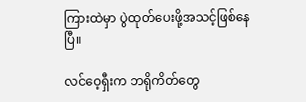ကြားထဲမှာ ပွဲထုတ်ပေးဖို့အသင့်ဖြစ်နေပြီ။

လင်ဝေ့ရှီးက ဘရိုကိတ်တွေ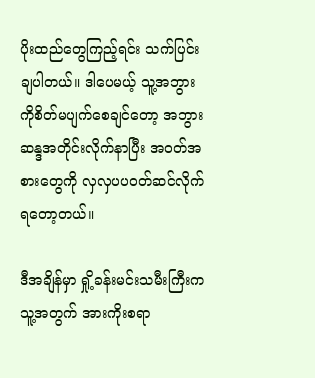ပိုးထည်တွေကြည့်ရင်း သက်ပြင်းချပါတယ်။ ဒါပေမယ့် သူ့အဘွားကိုစိတ်မပျက်စေချင်တော့ အဘွားဆန္ဒအတိုင်းလိုက်နာပြီး အဝတ်အစားတွေကို လှလှပပဝတ်ဆင်လိုက်ရတော့တယ်။

ဒီအချိန်မှာ ရှို့ခန်းမင်းသမီးကြီးက သူ့အတွက် အားကိုးစရာ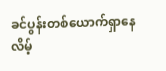ခင်ပွန်းတစ်ယောက်ရှာနေလိမ့်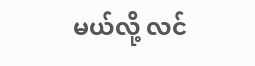မယ်လို့ လင်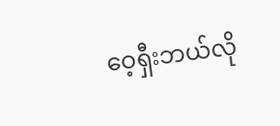ဝေ့ရှီးဘယ်လို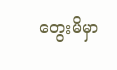တွေးမိမှာ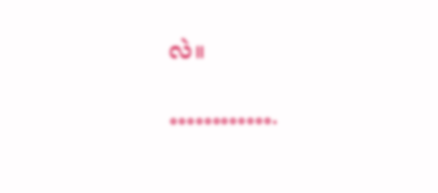လဲ။

………….